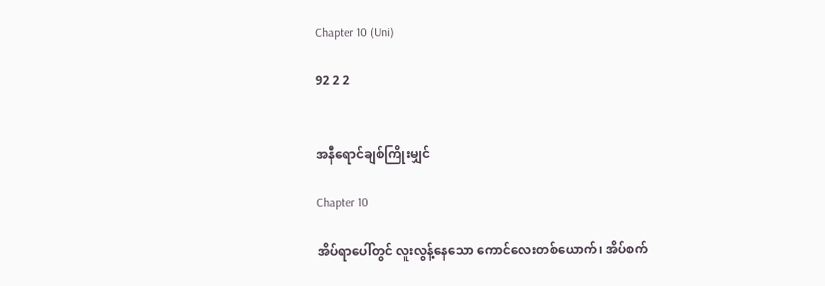Chapter 10 (Uni)

92 2 2


အနီရောင်ချစ်ကြိုးမျှင်

Chapter 10

အိပ်ရာပေါ်တွင် လူးလွန့်နေသော ကောင်လေးတစ်ယောက်၊ အိပ်စက်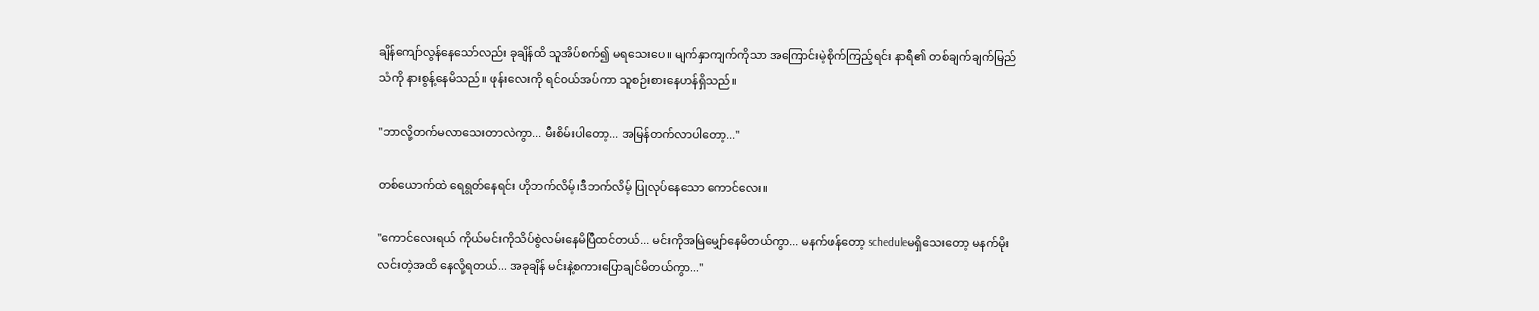ချိန်ကျော်လွန်နေသော်လည်း ခုချိန်ထိ သူအိပ်စက်၍ မရသေးပေ။ မျက်နှာကျက်ကိုသာ အကြောင်းမဲ့စိုက်ကြည့်ရင်း နာရီ၏ တစ်ချက်ချက်မြည်သံကို နားစွန့်နေမိသည်။ ဖုန်းလေးကို ရင်၀ယ်အပ်ကာ သူစဉ်းစားနေဟန်ရှိသည်။

"ဘာလို့တက်မလာသေးတာလဲကွာ... မီးစိမ်းပါတော့... အမြန်တက်လာပါတော့..."

တစ်ယောက်ထဲ ရေရွတ်နေရင်း ဟိုဘက်လိမ့်၊ဒီဘက်လိမ့် ပြုလုပ်နေသော ကောင်လေး။

"ကောင်လေးရယ် ကိုယ်မင်းကိုသိပ်စွဲလမ်းနေမိပြီထင်တယ်... မင်းကိုအမြဲမျှော်နေမိတယ်ကွာ... မနက်ဖန်တော့ scheduleမရှိသေးတော့ မနက်မိုးလင်းတဲ့အထိ နေလို့ရတယ်... အခုချိန် မင်းနဲ့စကားပြောချင်မိတယ်ကွာ..."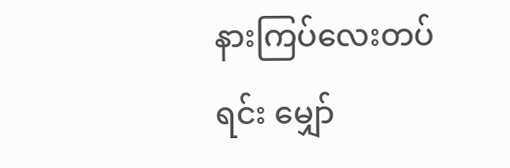နားကြပ်လေးတပ်ရင်း မျှော်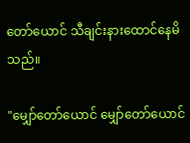တော်ယောင် သီချင်းနားထောင်နေမိသည်။

"မျှော်တော်ယောင် မျှော်တော်ယောင်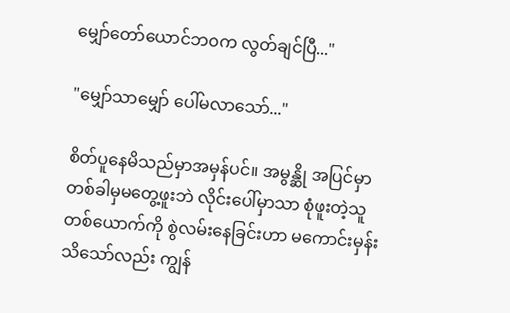မျှော်တော်ယောင်ဘ၀က လွတ်ချင်ပြီ..."

"မျှော်သာမျှော် ပေါ်မလာသော်..."

စိတ်ပူနေမိသည်မှာအမှန်ပင်။ အမွန္ဆို အပြင်မှာ တစ်ခါမှမတွေ့ဖူးဘဲ လိုင်းပေါ်မှာသာ စုံဖူးတဲ့သူတစ်ယောက်ကို စွဲလမ်းနေခြင်းဟာ မကောင်းမှန်းသိသော်လည်း ကျွန်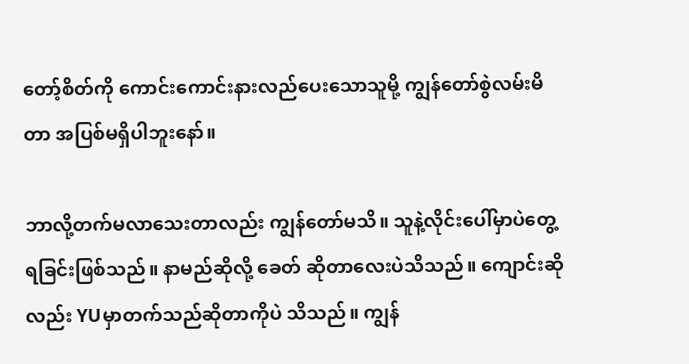တော့်စိတ်ကို ကောင်းကောင်းနားလည်ပေးသောသူမို့ ကျွန်တော်စွဲလမ်းမိတာ အပြစ်မရှိပါဘူးနော်။

ဘာလို့တက်မလာသေးတာလည်း ကျွန်တော်မသိ။ သူနဲ့လိုင်းပေါ်မှာပဲတွေ့ရခြင်းဖြစ်သည်။ နာမည်ဆိုလို့ ခေတ် ဆိုတာလေးပဲသိသည်။ ကျောင်းဆိုလည်း YUမှာတက်သည်ဆိုတာကိုပဲ သိသည်။ ကျွန်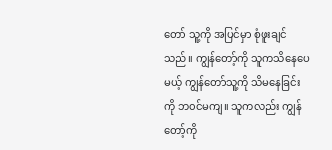တော် သူ့ကို အပြင်မှာ စုံဖူးချင်သည်။ ကျွန်တော့်ကို သူကသိနေပေမယ့် ကျွန်တော်သူ့ကို သိမနေခြင်းကို ဘ၀င်မကျ။ သူကလည်း ကျွန်တော့်ကို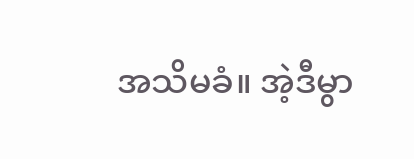အသိမခံ။ အဲ့ဒီမွာ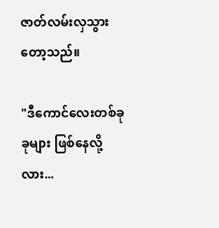ဇာတ်လမ်းလှသွားတော့သည်။

"ဒီကောင်လေးတစ်ခုခုများ ဖြစ်နေလို့လား...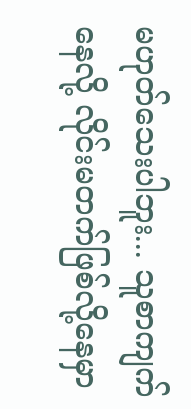မဟုတ်သေးပါဘူး... သူစာကျက်နေလို့ လိုင်းမတက်ဖြစ်လို့နေမှာ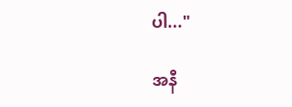ပါ..."

အနီ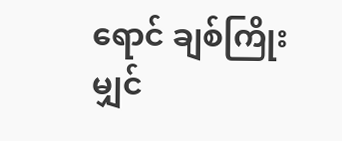ရောင် ချစ်ကြိုးမျှင်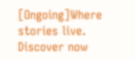[Ongoing]Where stories live. Discover now